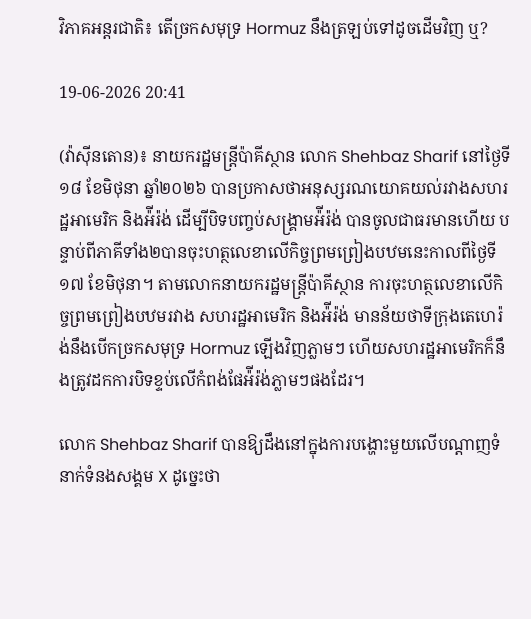វិភាគអន្តរជាតិ៖ តើច្រកសមុទ្រ Hormuz នឹងត្រឡប់ទៅដូចដើមវិញ ឬ?

19-06-2026 20:41

(វ៉ាស៊ីនតោន)៖ នាយករដ្ឋមន្ត្រីប៉ាគីស្ថាន លោក Shehbaz Sharif នៅថ្ងៃទី១៨ ខែមិថុនា ឆ្នាំ២០២៦ បានប្រកាសថាអនុស្សរណយោគយល់រវាងសហរដ្ឋអាមេរិក និងអ៉ីរ៉ង់ ដើម្បីបិទបញ្ចប់សង្រ្គាមអ៉ីរ៉ង់ បានចូលជាធរមានហើយ បន្ទាប់ពីភាគីទាំង២បានចុះហត្ថលេខាលើកិច្ចព្រមព្រៀងបឋមនេះកាលពីថ្ងៃទី១៧ ខែមិថុនា។ តាមលោកនាយករដ្ឋមន្ត្រីប៉ាគីស្ថាន ការចុះហត្ថលេខាលើកិច្ចព្រមព្រៀងបឋមរវាង សហរដ្ឋអាមេរិក និងអ៉ីរ៉ង់ មានន័យថាទីក្រុងតេហេរ៉ង់នឹងបើកច្រកសមុទ្រ Hormuz ឡើងវិញភ្លាមៗ ហើយសហរដ្ឋអាមេរិកក៏នឹងត្រូវដកការបិទខ្ទប់លើកំពង់ផែអ៉ីរ៉ង់ភ្លាមៗផងដែរ។

លោក Shehbaz Sharif បានឱ្យដឹងនៅក្នុងការបង្ហោះមួយលើបណ្ដាញទំនាក់ទំនងសង្គម X ដូច្នេះថា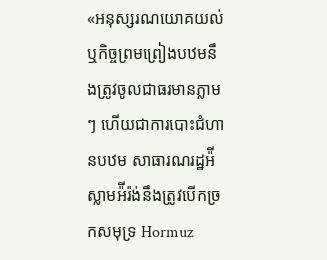«អនុស្សរណយោគយល់ ឬកិច្ចព្រមព្រៀងបឋមនឹងត្រូវចូលជាធរមានភ្លាមៗ ហើយជាការបោះជំហានបឋម សាធារណរដ្ឋអ៉ីស្លាមអ៉ីរ៉ង់នឹងត្រូវបើកច្រកសមុទ្រ Hormuz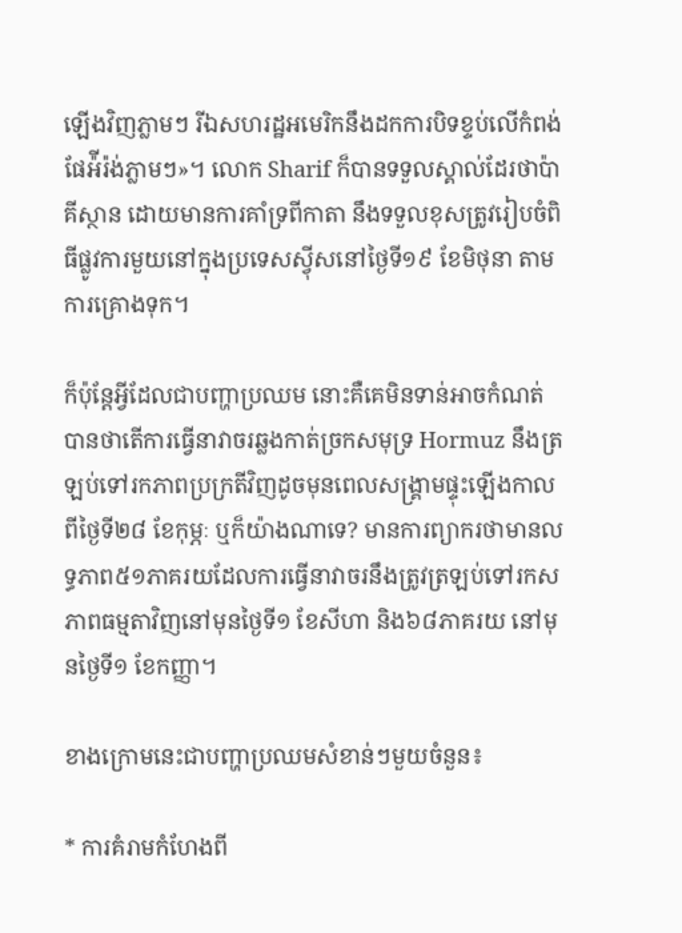ឡើងវិញភ្លាមៗ រីឯសហរដ្ឋអមេរិកនឹងដកការបិទខ្ទប់លើកំពង់ផែអ៉ីរ៉ង់ភ្លាមៗ»។ លោក Sharif ក៏បានទទួលស្គាល់ដែរថាប៉ាគីស្ថាន ដោយមានការគាំទ្រពីកាតា នឹងទទួលខុសត្រូវរៀបចំពិធីផ្លូវការមួយនៅក្នុងប្រទេសស្វ៉ីសនៅថ្ងៃទី១៩ ខែមិថុនា តាមការគ្រោងទុក។

ក៏ប៉ុន្តែអ្វីដែលជាបញ្ហាប្រឈម នោះគឺគេមិនទាន់អាចកំណត់បានថាតើការធ្វើនាវាចរឆ្លងកាត់ច្រកសមុទ្រ Hormuz នឹងត្រឡប់ទៅរកភាពប្រក្រតីវិញដូចមុនពេលសង្រ្គាមផ្ទុះឡើងកាលពីថ្ងៃទី២៨ ខែកុម្ភៈ ឬក៏យ៉ាងណាទេ? មានការព្យាករថាមានលទ្ធភាព៥១ភាគរយដែលការធ្វើនាវាចរនឹងត្រូវត្រឡប់ទៅរកសភាពធម្មតាវិញនៅមុនថ្ងៃទី១ ខែសីហា និង៦៨ភាគរយ នៅមុនថ្ងៃទី១ ខែកញ្ញា។

ខាងក្រោមនេះជាបញ្ហាប្រឈមសំខាន់ៗមួយចំនួន៖

* ការគំរាមកំហែងពី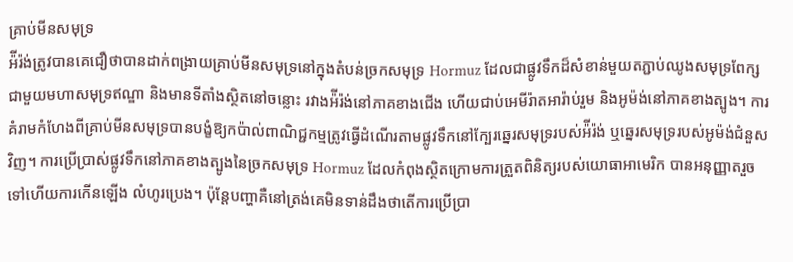គ្រាប់មីនសមុទ្រ
អ៉ីរ៉ង់ត្រូវបានគេជឿថាបានដាក់ពង្រាយគ្រាប់មីនសមុទ្រនៅក្នុងតំបន់ច្រកសមុទ្រ Hormuz ដែលជាផ្លូវទឹកដ៏សំខាន់មួយតភ្ជាប់ឈូងសមុទ្រពែក្ស ជាមួយមហាសមុទ្រឥណ្ឌា និងមានទីតាំងស្ថិតនៅចន្លោះ រវាងអ៉ីរ៉ង់នៅភាគខាងជើង ហើយជាប់អេមីរ៉ាតអារ៉ាប់រួម និងអូម៉ង់នៅភាគខាងត្បូង។ ការគំរាមកំហែងពីគ្រាប់មីនសមុទ្របានបង្ខំឱ្យកប៉ាល់ពាណិជ្ជកម្មត្រូវធ្វើដំណើរតាមផ្លូវទឹកនៅក្បែរឆ្នេរសមុទ្ររបស់អ៉ីរ៉ង់ ឬឆ្នេរសមុទ្ររបស់អូម៉ង់ជំនួសវិញ។ ការប្រើប្រាស់ផ្លូវទឹកនៅភាគខាងត្បូងនៃច្រកសមុទ្រ Hormuz ដែលកំពុងស្ថិតក្រោមការត្រួតពិនិត្យរបស់យោធាអាមេរិក បានអនុញ្ញាតរួចទៅហើយការកើនឡើង លំហូរប្រេង។ ប៉ុន្តែបញ្ហាគឺនៅត្រង់គេមិនទាន់ដឹងថាតើការប្រើប្រា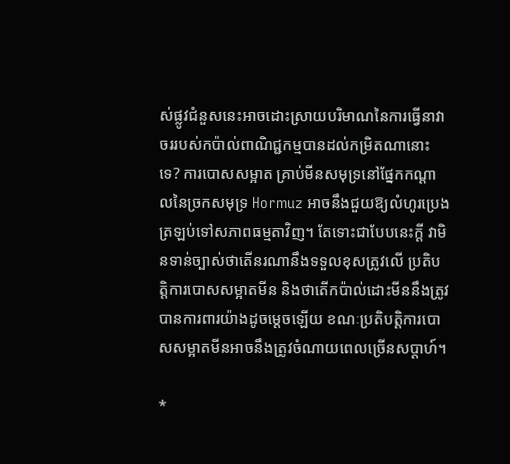ស់ផ្លូវជំនួសនេះអាចដោះស្រាយបរិមាណនៃការធ្វើនាវាចររបស់កប៉ាល់ពាណិជ្ជកម្មបានដល់កម្រិតណានោះទេ? ការបោសសម្អាត គ្រាប់មីនសមុទ្រនៅផ្នែកកណ្ដាលនៃច្រកសមុទ្រ Hormuz អាចនឹងជួយឱ្យលំហូរប្រេងត្រឡប់ទៅសភាពធម្មតាវិញ។ តែទោះជាបែបនេះក្ដី វាមិនទាន់ច្បាស់ថាតើនរណានឹងទទួលខុសត្រូវលើ ប្រតិបត្តិការបោសសម្អាតមីន និងថាតើកប៉ាល់ដោះមីននឹងត្រូវបានការពារយ៉ាងដូចម្ដេចឡើយ ខណៈប្រតិបត្តិការបោសសម្អាតមីនអាចនឹងត្រូវចំណាយពេលច្រើនសប្ដាហ៍។

*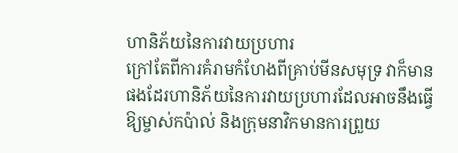ហានិភ័យនៃការវាយប្រហារ
ក្រៅតែពីការគំរាមកំហែងពីគ្រាប់មីនសមុទ្រ វាក៏មានផងដែរហានិភ័យនៃការវាយប្រហារដែលអាចនឹងធ្វើឱ្យម្ចាស់កប៉ាល់ និងក្រុមនាវិកមានការព្រួយ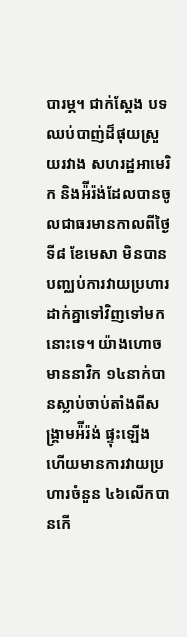បារម្ភ។ ជាក់ស្ដែង បទឈប់បាញ់ដ៏ផុយស្រួយរវាង សហរដ្ឋអាមេរិក និងអ៉ីរ៉ង់ដែលបានចូលជាធរមានកាលពីថ្ងៃទី៨ ខែមេសា មិនបានបញ្ឈប់ការវាយប្រហារដាក់គ្នាទៅវិញទៅមកនោះទេ។ យ៉ាងហោចមាននាវិក ១៤នាក់បានស្លាប់ចាប់តាំងពីសង្រ្គាមអ៉ីរ៉ង់ ផ្ទុះឡើង ហើយមានការវាយប្រហារចំនួន ៤៦លើកបានកើ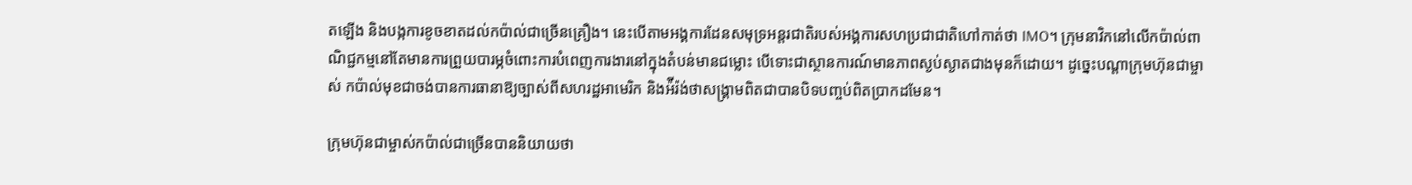តឡើង និងបង្កការខូចខាតដល់កប៉ាល់ជាច្រើនគ្រឿង។ នេះបើតាមអង្គការដែនសមុទ្រអន្តរជាតិរបស់អង្គការសហប្រជាជាតិហៅកាត់ថា IMO។ ក្រុមនាវិកនៅលើកប៉ាល់ពាណិជ្ជកម្មនៅតែមានការព្រួយបារម្ភចំពោះការបំពេញការងារនៅក្នុងតំបន់មានជម្លោះ បើទោះជាស្ថានការណ៍មានភាពស្ងប់ស្ងាតជាងមុនក៏ដោយ។ ដូច្នេះបណ្ដាក្រុមហ៊ុនជាម្ចាស់ កប៉ាល់មុខជាចង់បានការធានាឱ្យច្បាស់ពីសហរដ្ឋអាមេរិក និងអ៉ីរ៉ង់ថាសង្រ្គាមពិតជាបានបិទបញ្ចប់ពិតប្រាកដមែន។

ក្រុមហ៊ុនជាម្ចាស់កប៉ាល់ជាច្រើនបាននិយាយថា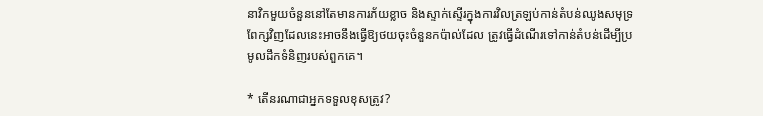នាវិកមួយចំនួននៅតែមានការភ័យខ្លាច និងស្ទាក់ស្ទើរក្នុងការវិលត្រឡប់កាន់តំបន់ឈូងសមុទ្រពែក្សវិញដែលនេះអាចនឹងធ្វើឱ្យថយចុះចំនួនកប៉ាល់ដែល ត្រូវធ្វើដំណើរទៅកាន់តំបន់ដើម្បីប្រមូលដឹកទំនិញរបស់ពួកគេ។

* តើនរណាជាអ្នកទទួលខុសត្រូវ?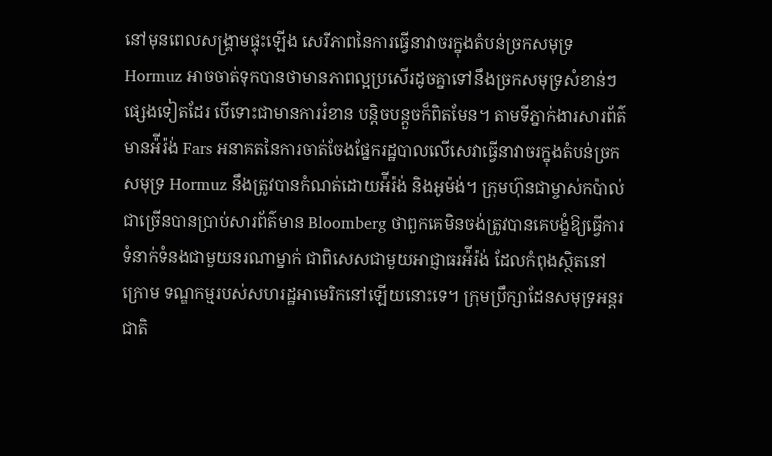នៅមុនពេលសង្រ្គាមផ្ទុះឡើង សេរីភាពនៃការធ្វើនាវាចរក្នុងតំបន់ច្រកសមុទ្រ Hormuz អាចចាត់ទុកបានថាមានភាពល្អប្រសើរដូចគ្នាទៅនឹងច្រកសមុទ្រសំខាន់ៗផ្សេងទៀតដែរ បើទោះជាមានការរំខាន បន្តិចបន្តួចក៏ពិតមែន។ តាមទីភ្នាក់ងារសារព័ត៌មានអ៉ីរ៉ង់ Fars អនាគតនៃការចាត់ចែងផ្នែករដ្ឋបាលលើសេវាធ្វើនាវាចរក្នុងតំបន់ច្រកសមុទ្រ Hormuz នឹងត្រូវបានកំណត់ដោយអ៉ីរ៉ង់ និងអូម៉ង់។ ក្រុមហ៊ុនជាម្ចាស់កប៉ាល់ជាច្រើនបានប្រាប់សារព័ត៌មាន Bloomberg ថាពួកគេមិនចង់ត្រូវបានគេបង្ខំឱ្យធ្វើការទំនាក់ទំនងជាមួយនរណាម្នាក់ ជាពិសេសជាមួយអាជ្ញាធរអ៉ីរ៉ង់ ដែលកំពុងស្ថិតនៅក្រោម ទណ្ឌកម្មរបស់សហរដ្ឋអាមេរិកនៅឡើយនោះទេ។ ក្រុមប្រឹក្សាដែនសមុទ្រអន្តរជាតិ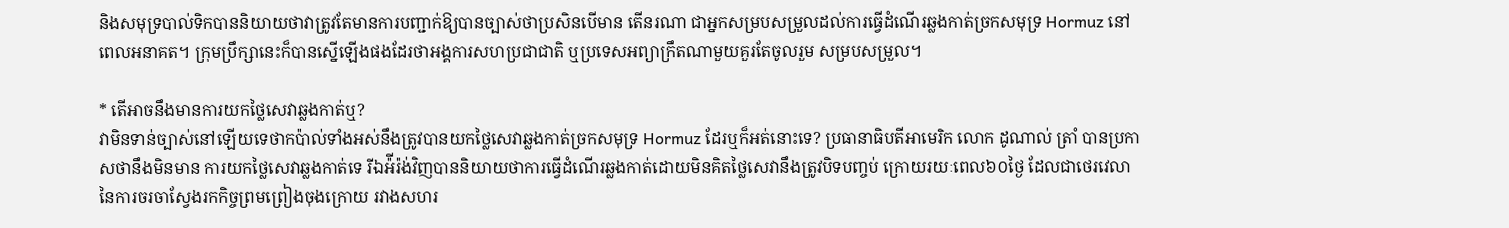និងសមុទ្របាល់ទិកបាននិយាយថាវាត្រូវតែមានការបញ្ជាក់ឱ្យបានច្បាស់ថាប្រសិនបើមាន តើនរណា ជាអ្នកសម្របសម្រួលដល់ការធ្វើដំណើរឆ្លងកាត់ច្រកសមុទ្រ Hormuz នៅពេលអនាគត។ ក្រុមប្រឹក្សានេះក៏បានស្នើឡើងផងដែរថាអង្គការសហប្រជាជាតិ ឬប្រទេសអព្យាក្រឹតណាមួយគួរតែចូលរួម សម្របសម្រួល។

* តើអាចនឹងមានការយកថ្លៃសេវាឆ្លងកាត់ឬ?
វាមិនទាន់ច្បាស់នៅឡើយទេថាកប៉ាល់ទាំងអស់នឹងត្រូវបានយកថ្លៃសេវាឆ្លងកាត់ច្រកសមុទ្រ Hormuz ដែរឬក៏អត់នោះទេ? ប្រធានាធិបតីអាមេរិក លោក ដូណាល់ ត្រាំ បានប្រកាសថានឹងមិនមាន ការយកថ្លៃសេវាឆ្លងកាត់ទេ រីឯអ៉ីរ៉ង់វិញបាននិយាយថាការធ្វើដំណើរឆ្លងកាត់ដោយមិនគិតថ្លៃសេវានឹងត្រូវបិទបញ្ចប់ ក្រោយរយៈពេល៦០ថ្ងៃ ដែលជាថេរវេលានៃការចរចាស្វែងរកកិច្ចព្រមព្រៀងចុងក្រោយ រវាងសហរ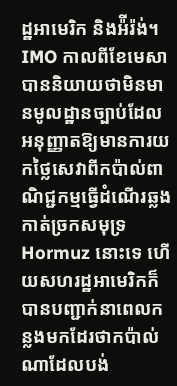ដ្ឋអាមេរិក និងអ៉ីរ៉ង់។ IMO កាលពីខែមេសា បាននិយាយថាមិនមានមូលដ្ឋានច្បាប់ដែលអនុញ្ញាតឱ្យមានការយកថ្លៃសេវាពីកប៉ាល់ពាណិជ្ជកម្មធ្វើដំណើរឆ្លងកាត់ច្រកសមុទ្រ Hormuz នោះទេ ហើយសហរដ្ឋអាមេរិកក៏បានបញ្ជាក់នាពេលកន្លងមកដែរថាកប៉ាល់ណាដែលបង់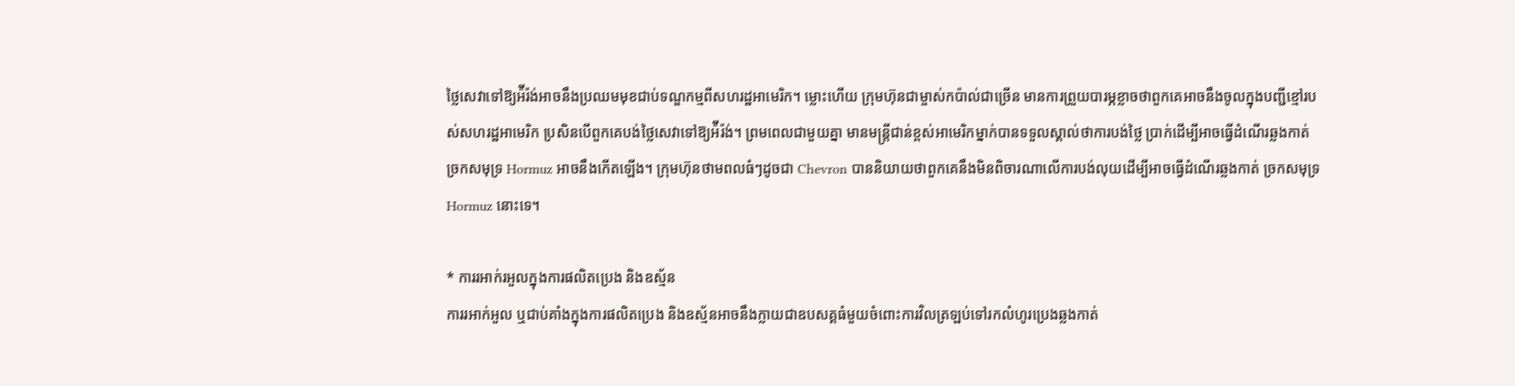ថ្លៃសេវាទៅឱ្យអ៉ីរ៉ង់អាចនឹងប្រឈមមុខជាប់ទណ្ឌកម្មពីសហរដ្ឋអាមេរិក។ ម្លោះហើយ ក្រុមហ៊ុនជាម្ចាស់កប៉ាល់ជាច្រើន មានការព្រួយបារម្ភខ្លាចថាពួកគេអាចនឹងចូលក្នុងបញ្ជីខ្មៅរបស់សហរដ្ឋអាមេរិក ប្រសិនបើពួកគេបង់ថ្លៃសេវាទៅឱ្យអ៉ីរ៉ង់។ ព្រមពេលជាមួយគ្នា មានមន្ត្រីជាន់ខ្ពស់អាមេរិកម្នាក់បានទទួលស្គាល់ថាការបង់ថ្លៃ ប្រាក់ដើម្បីអាចធ្វើដំណើរឆ្លងកាត់ច្រកសមុទ្រ Hormuz អាចនឹងកើតឡើង។ ក្រុមហ៊ុនថាមពលធំៗដូចជា Chevron បាននិយាយថាពួកគេនឹងមិនពិចារណាលើការបង់លុយដើម្បីអាចធ្វើដំណើរឆ្លងកាត់ ច្រកសមុទ្រ Hormuz នោះទេ។

* ការរអាក់រអួលក្នុងការផលិតប្រេង និងឧស្ម័ន
ការរអាក់អួល ឬជាប់គាំងក្នុងការផលិតប្រេង និងឧស្ម័នអាចនឹងក្លាយជាឧបសគ្គធំមួយចំពោះការវិលត្រឡប់ទៅរកលំហូរប្រេងឆ្លងកាត់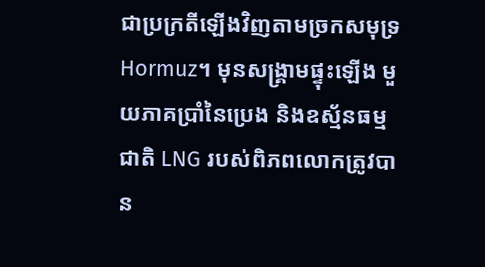ជាប្រក្រតីឡើងវិញតាមច្រកសមុទ្រ Hormuz។ មុនសង្រ្គាមផ្ទុះឡើង មួយភាគប្រាំនៃប្រេង និងឧស្ម័នធម្មជាតិ LNG របស់ពិភពលោកត្រូវបាន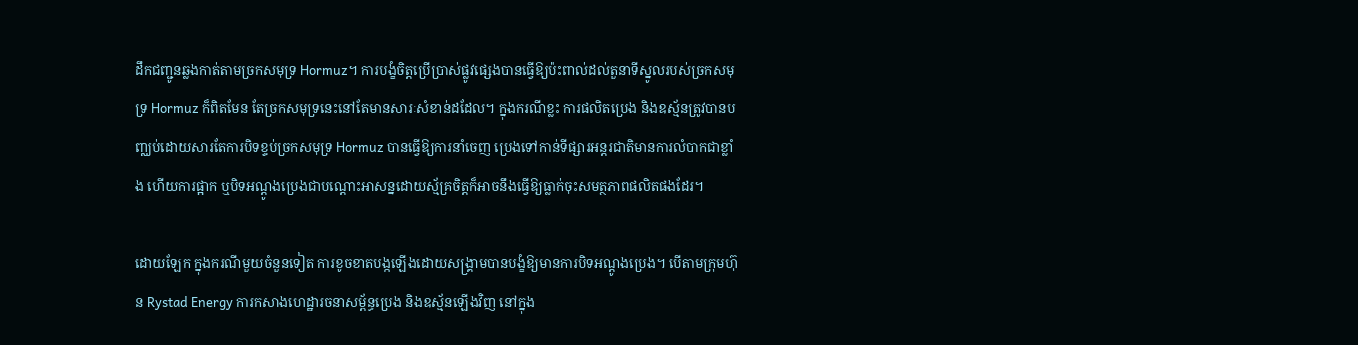ដឹកជញ្ជូនឆ្លងកាត់តាមច្រកសមុទ្រ Hormuz។ ការបង្ខំចិត្តប្រើប្រាស់ផ្លូវផ្សេងបានធ្វើឱ្យប៉ះពាល់ដល់តួនាទីស្នូលរបស់ច្រកសមុទ្រ Hormuz ក៏ពិតមែន តែច្រកសមុទ្រនេះនៅតែមានសារៈសំខាន់ដដែល។ ក្នុងករណីខ្លះ ការផលិតប្រេង និងឧស្ម័នត្រូវបានបញ្ឈប់ដោយសារតែការបិទខ្ទប់ច្រកសមុទ្រ Hormuz បានធ្វើឱ្យការនាំចេញ ប្រេងទៅកាន់ទីផ្សារអន្តរជាតិមានការលំបាកជាខ្លាំង ហើយការផ្អាក ឬបិទអណ្ដូងប្រេងជាបណ្ដោះអាសន្នដោយស្ម័គ្រចិត្តក៏អាចនឹងធ្វើឱ្យធ្លាក់ចុះសមត្ថភាពផលិតផងដែរ។

ដោយឡែក ក្នុងករណីមួយចំនួនទៀត ការខូចខាតបង្កឡើងដោយសង្រ្គាមបានបង្ខំឱ្យមានការបិទអណ្តូងប្រេង។ បើតាមក្រុមហ៊ុន Rystad Energy ការកសាងហេដ្ឋារចនាសម្ព័ន្ធប្រេង និងឧស្ម័នឡើងវិញ នៅក្នុង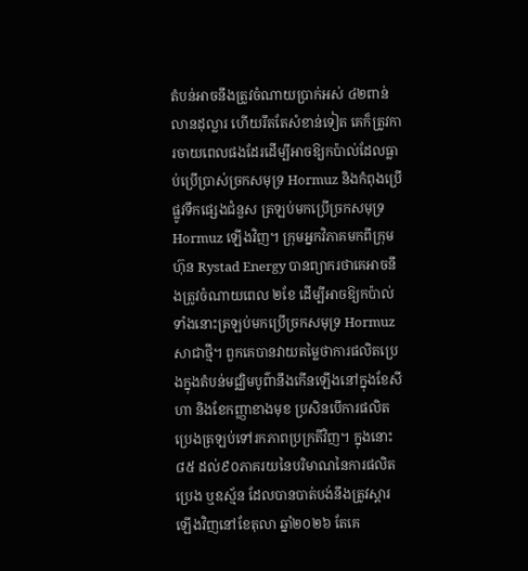តំបន់អាចនឹងត្រូវចំណាយប្រាក់អស់ ៤២ពាន់លានដុល្លារ ហើយរឹតតែសំខាន់ទៀត គេក៏ត្រូវការចាយពេលផងដែរដើម្បីអាចឱ្យកប៉ាល់ដែលធ្លាប់ប្រើប្រាស់ច្រកសមុទ្រ Hormuz និងកំពុងប្រើផ្លូវទឹកផ្សេងជំនួស ត្រឡប់មកប្រើច្រកសមុទ្រ Hormuz ឡើងវិញ។ ក្រុមអ្នកវិភាគមកពីក្រុមហ៊ុន Rystad Energy បានព្យាករថាគេអាចនឹងត្រូវចំណាយពេល ២ខែ ដើម្បីអាចឱ្យកប៉ាល់ទាំងនោះត្រឡប់មកប្រើច្រកសមុទ្រ Hormuz សាជាថ្មី។ ពួកគេបានវាយតម្លៃថាការផលិតប្រេងក្នុងតំបន់មជ្ឈិមបូព៌ានឹងកើនឡើងនៅក្នុងខែសីហា និងខែកញ្ញាខាងមុខ ប្រសិនបើការផលិតប្រេងត្រឡប់ទៅរកភាពប្រក្រតីវិញ។ ក្នុងនោះ៨៥ ដល់៩០ភាគរយនៃបរិមាណនៃការផលិតប្រេង ឬឧស្ម័ន ដែលបានបាត់បង់នឹងត្រូវស្ដារឡើងវិញនៅខែតុលា ឆ្នាំ២០២៦ តែគេ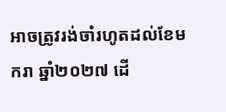អាចត្រូវរង់ចាំរហូតដល់ខែមករា ឆ្នាំ២០២៧ ដើ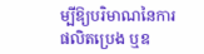ម្បីឱ្យបរិមាណនៃការផលិតប្រេង ឬឧ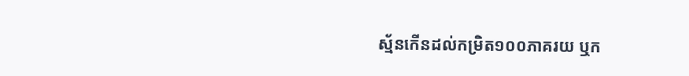ស្ម័នកើនដល់កម្រិត១០០ភាគរយ ឬក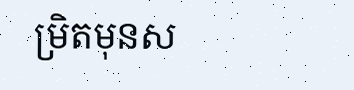ម្រិតមុនស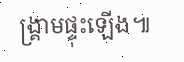ង្រ្គាមផ្ទុះឡើង៕